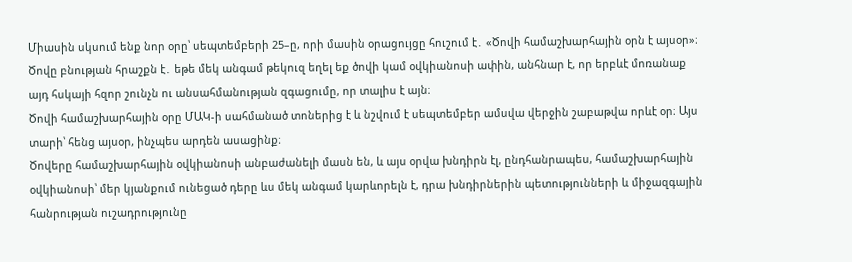Միասին սկսում ենք նոր օրը՝ սեպտեմբերի 25–ը, որի մասին օրացույցը հուշում է․ «Ծովի համաշխարհային օրն է այսօր»։ Ծովը բնության հրաշքն է․ եթե մեկ անգամ թեկուզ եղել եք ծովի կամ օվկիանոսի ափին, անհնար է, որ երբևէ մոռանաք այդ հսկայի հզոր շունչն ու անսահմանության զգացումը, որ տալիս է այն։
Ծովի համաշխարհային օրը ՄԱԿ-ի սահմանած տոներից է և նշվում է սեպտեմբեր ամսվա վերջին շաբաթվա որևէ օր։ Այս տարի՝ հենց այսօր, ինչպես արդեն ասացինք։
Ծովերը համաշխարհային օվկիանոսի անբաժանելի մասն են, և այս օրվա խնդիրն էլ, ընդհանրապես, համաշխարհային օվկիանոսի՝ մեր կյանքում ունեցած դերը ևս մեկ անգամ կարևորելն է, դրա խնդիրներին պետությունների և միջազգային հանրության ուշադրությունը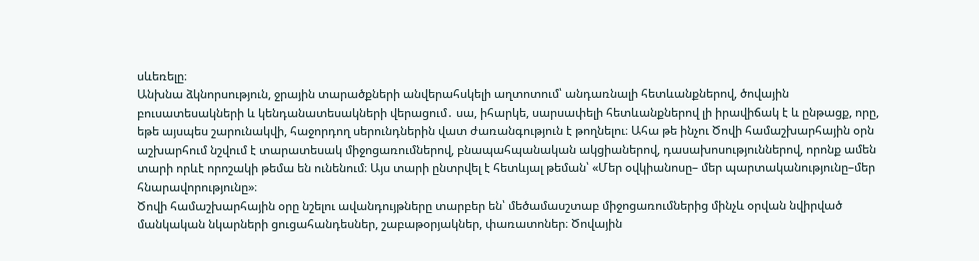սևեռելը։
Անխնա ձկնորսություն, ջրային տարածքների անվերահսկելի աղտոտում՝ անդառնալի հետևանքներով, ծովային բուսատեսակների և կենդանատեսակների վերացում․ սա, իհարկե, սարսափելի հետևանքներով լի իրավիճակ է և ընթացք, որը, եթե այսպես շարունակվի, հաջորդող սերունդներին վատ ժառանգություն է թողնելու։ Ահա թե ինչու Ծովի համաշխարհային օրն աշխարհում նշվում է տարատեսակ միջոցառումներով, բնապահպանական ակցիաներով, դասախոսություններով, որոնք ամեն տարի որևէ որոշակի թեմա են ունենում։ Այս տարի ընտրվել է հետևյալ թեման՝ «Մեր օվկիանոսը– մեր պարտականությունը–մեր հնարավորությունը»։
Ծովի համաշխարհային օրը նշելու ավանդույթները տարբեր են՝ մեծամասշտաբ միջոցառումներից մինչև օրվան նվիրված մանկական նկարների ցուցահանդեսներ, շաբաթօրյակներ, փառատոներ։ Ծովային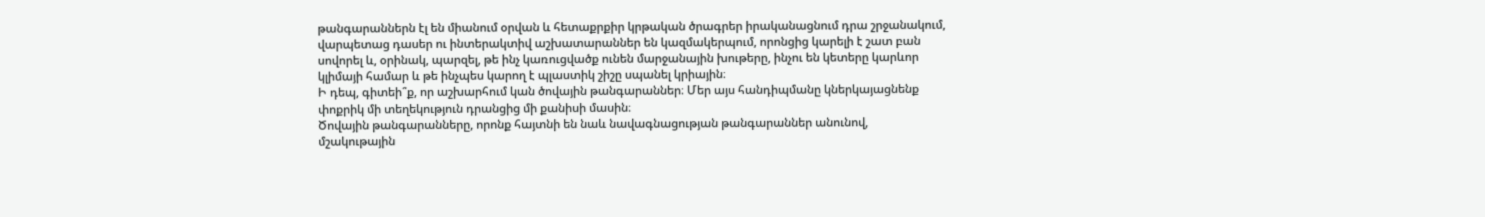թանգարաններն էլ են միանում օրվան և հետաքրքիր կրթական ծրագրեր իրականացնում դրա շրջանակում, վարպետաց դասեր ու ինտերակտիվ աշխատարաններ են կազմակերպում, որոնցից կարելի է շատ բան սովորել և, օրինակ, պարզել, թե ինչ կառուցվածք ունեն մարջանային խութերը, ինչու են կետերը կարևոր կլիմայի համար և թե ինչպես կարող է պլաստիկ շիշը սպանել կրիային։
Ի դեպ, գիտեի՞ք, որ աշխարհում կան ծովային թանգարաններ։ Մեր այս հանդիպմանը կներկայացնենք փոքրիկ մի տեղեկություն դրանցից մի քանիսի մասին։
Ծովային թանգարանները, որոնք հայտնի են նաև նավագնացության թանգարաններ անունով, մշակութային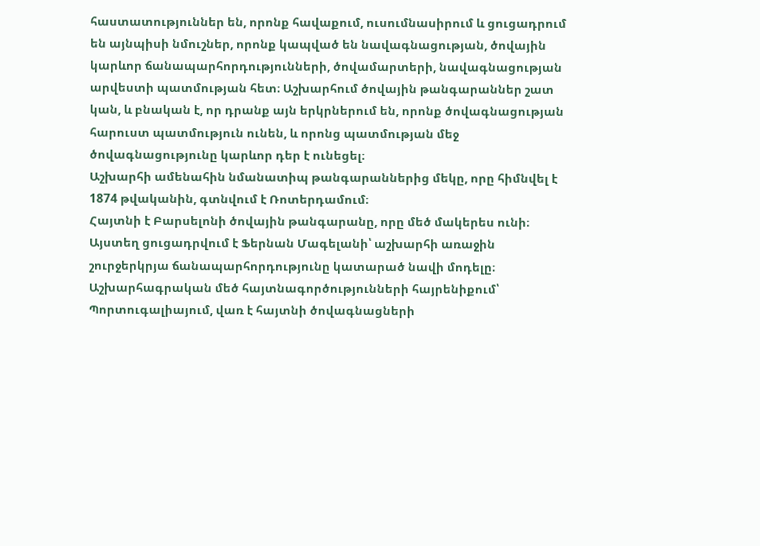հաստատություններ են, որոնք հավաքում, ուսումնասիրում և ցուցադրում են այնպիսի նմուշներ, որոնք կապված են նավագնացության, ծովային կարևոր ճանապարհորդությունների, ծովամարտերի, նավագնացության արվեստի պատմության հետ։ Աշխարհում ծովային թանգարաններ շատ կան, և բնական է, որ դրանք այն երկրներում են, որոնք ծովագնացության հարուստ պատմություն ունեն, և որոնց պատմության մեջ ծովագնացությունը կարևոր դեր է ունեցել։
Աշխարհի ամենահին նմանատիպ թանգարաններից մեկը, որը հիմնվել է 1874 թվականին, գտնվում է Ռոտերդամում։
Հայտնի է Բարսելոնի ծովային թանգարանը, որը մեծ մակերես ունի։ Այստեղ ցուցադրվում է Ֆերնան Մագելանի՝ աշխարհի առաջին շուրջերկրյա ճանապարհորդությունը կատարած նավի մոդելը։
Աշխարհագրական մեծ հայտնագործությունների հայրենիքում՝ Պորտուգալիայում, վառ է հայտնի ծովագնացների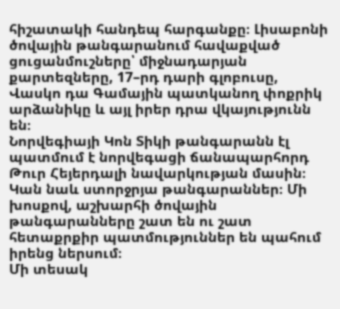հիշատակի հանդեպ հարգանքը։ Լիսաբոնի ծովային թանգարանում հավաքված ցուցանմուշները՝ միջնադարյան քարտեզները, 17–րդ դարի գլոբուսը, Վասկո դա Գամային պատկանող փոքրիկ արձանիկը և այլ իրեր դրա վկայությունն են։
Նորվեգիայի Կոն Տիկի թանգարանն էլ պատմում է նորվեգացի ճանապարհորդ Թուր Հեյերդալի նավարկության մասին։
Կան նաև ստորջրյա թանգարաններ։ Մի խոսքով, աշխարհի ծովային թանգարանները շատ են ու շատ հետաքրքիր պատմություններ են պահում իրենց ներսում։
Մի տեսակ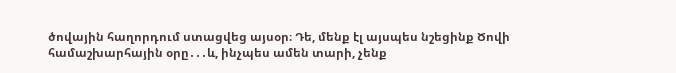ծովային հաղորդում ստացվեց այսօր։ Դե, մենք էլ այսպես նշեցինք Ծովի համաշխարհային օրը․․․և, ինչպես ամեն տարի, չենք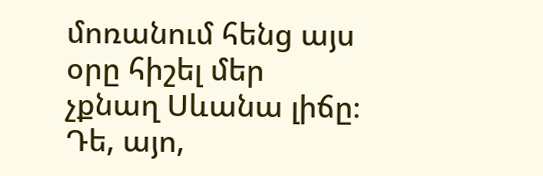մոռանում հենց այս օրը հիշել մեր չքնաղ Սևանա լիճը։ Դե, այո,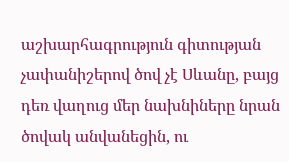աշխարհագրություն գիտության չափանիշերով ծով չէ Սևանը, բայց դեռ վաղուց մեր նախնիները նրան ծովակ անվանեցին, ու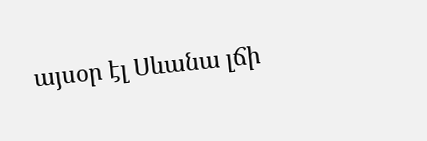այսօր էլ Սևանա լճի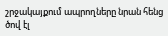շրջակայքում ապրողները նրան հենց ծով էլ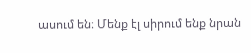ասում են։ Մենք էլ սիրում ենք նրան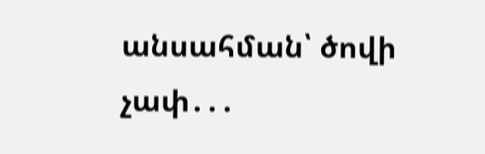անսահման՝ ծովի չափ․․․